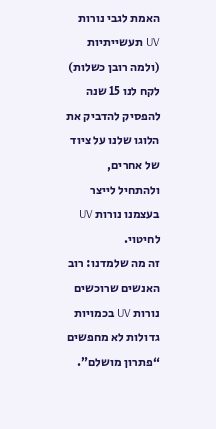האמת לגבי נורות UV תעשייתיות (ולמה רובן כשלות)
לקח לנו 15 שנה להפסיק להדביק את הלוגו שלנו על ציוד של אחרים, ולהתחיל לייצר בעצמנו נורות UV לחיטוי.
זה מה שלמדנו: רוב האנשים שרוכשים נורות UV בכמויות גדולות לא מחפשים “פתרון מושלם”.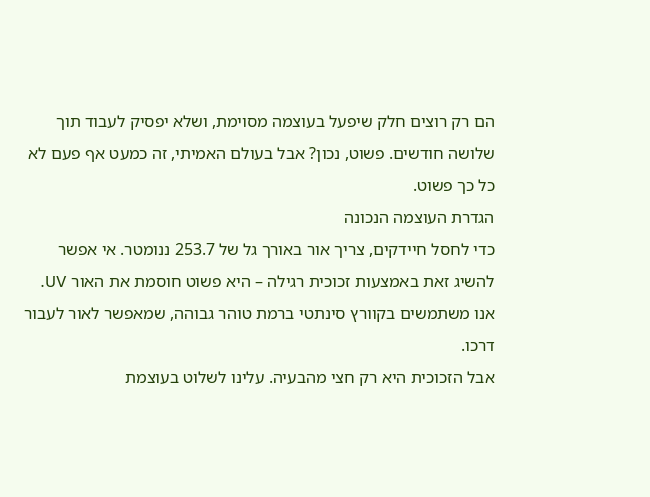הם רק רוצים חלק שיפעל בעוצמה מסוימת, ושלא יפסיק לעבוד תוך שלושה חודשים. פשוט, נכון? אבל בעולם האמיתי, זה כמעט אף פעם לא כל כך פשוט.
הגדרת העוצמה הנכונה
כדי לחסל חיידקים, צריך אור באורך גל של 253.7 ננומטר. אי אפשר להשיג זאת באמצעות זכוכית רגילה – היא פשוט חוסמת את האור UV. אנו משתמשים בקוורץ סינתטי ברמת טוהר גבוהה, שמאפשר לאור לעבור דרכו.
אבל הזכוכית היא רק חצי מהבעיה. עלינו לשלוט בעוצמת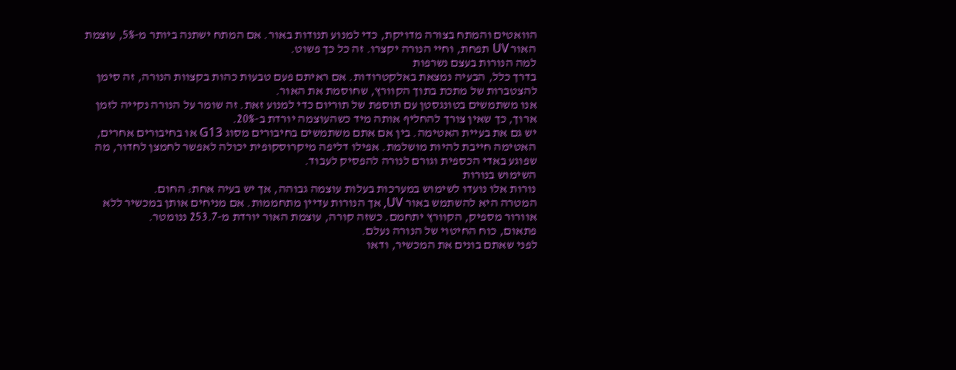הוואטים והמתח בצורה מדויקת, כדי למנוע תנודות באור. אם המתח ישתנה ביותר מ-5%, עוצמת האור UV תפחת, וחיי הנורה יקצרו. זה כל כך פשוט.
למה הנורות בעצם נשרפות
בדרך כלל, הבעיה נמצאת באלקטרודות. אם ראיתם פעם טבעות כהות בקצוות הנורה, זה סימן להצטברות של מתכת בתוך הקוורץ, שחוסמת את האור.
אנו משתמשים בטונגסטן עם תוספת של תוריום כדי למנוע זאת. זה שומר על הנורה נקייה לזמן ארוך, כך שאין צורך להחליף אותה מיד כשהעוצמה יורדת ב-20%.
יש גם את בעיית האטימה. בין אם אתם משתמשים בחיבורים מסוג G13 או בחיבורים אחרים, האטימה חייבת להיות מושלמת. אפילו דליפה מיקרוסקופית יכולה לאפשר לחמצן לחדור, מה שפוגע באדי הכספית וגורם לנורה להפסיק לעבוד.
השימוש בנורות
נורות אלו נועדו לשימוש במערכות בעלות עוצמה גבוהה, אך יש בעיה אחת: החום.
המטרה היא להשתמש באור UV, אך הנורות עדיין מתחממות. אם מניחים אותן במכשיר ללא אוורור מספיק, הקוורץ יתחמם. כשזה קורה, עוצמת האור יורדת מ-253.7 ננומטר.
פתאום, כוח החיטוי של הנורה נעלם.
לפני שאתם בונים את המכשיר, ודאו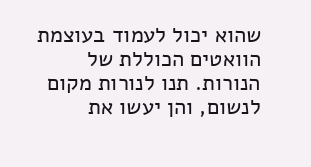שהוא יכול לעמוד בעוצמת הוואטים הכוללת של הנורות. תנו לנורות מקום לנשום, והן יעשו את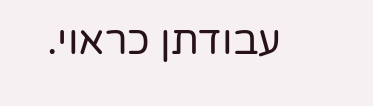עבודתן כראוי.